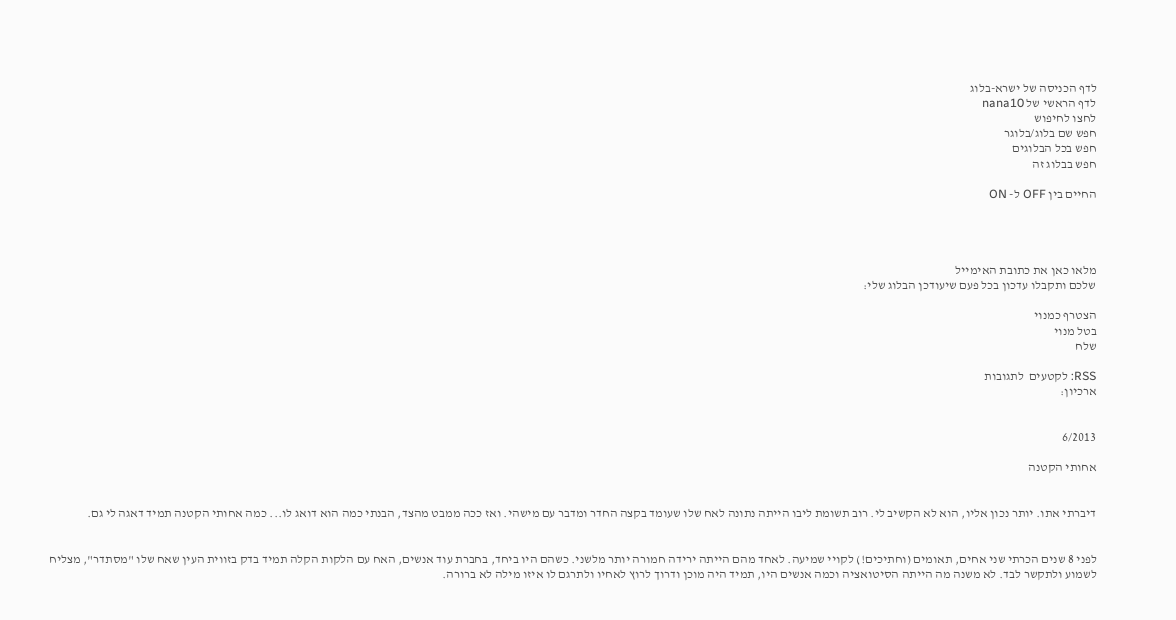לדף הכניסה של ישרא-בלוג
לדף הראשי של nana10
לחצו לחיפוש
חפש שם בלוג/בלוגר
חפש בכל הבלוגים
חפש בבלוג זה

החיים בין OFF ל- ON




מלאו כאן את כתובת האימייל
שלכם ותקבלו עדכון בכל פעם שיעודכן הבלוג שלי:

הצטרף כמנוי
בטל מנוי
שלח

RSS: לקטעים  לתגובות
ארכיון:


6/2013

אחותי הקטנה


דיברתי אתו. יותר נכון אליו, הוא לא הקשיב לי. רוב תשומת ליבו הייתה נתונה לאח שלו שעומד בקצה החדר ומדבר עם מישהי. ואז ככה ממבט מהצד, הבנתי כמה הוא דואג לו... כמה אחותי הקטנה תמיד דאגה לי גם.


לפני 8 שנים הכרתי שני אחים, תאומים (וחתיכים!) לקויי שמיעה. לאחד מהם הייתה ירידה חמורה יותר מלשני. כשהם היו ביחד, בחברת עוד אנשים, האח עם הלקות הקלה תמיד בדק בזווית העין שאח שלו "מסתדר", מצליח לשמוע ולתקשר לבד. לא משנה מה הייתה הסיטואציה וכמה אנשים היו, תמיד היה מוכן ודרוך לרוץ לאחיו ולתרגם לו איזו מילה לא ברורה.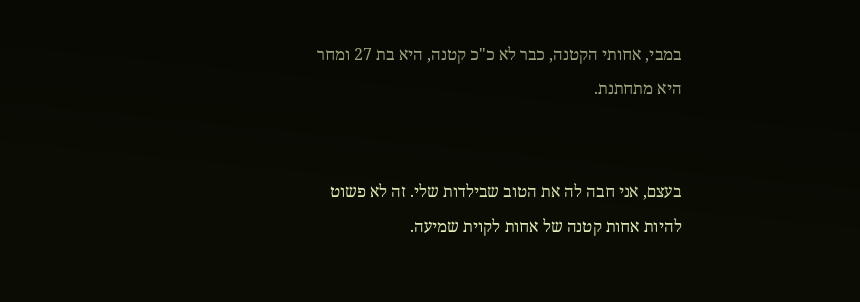במבי, אחותי הקטנה, כבר לא כ"כ קטנה, היא בת 27 ומחר היא מתחתנת.


בעצם, אני חבה לה את הטוב שבילדות שלי. זה לא פשוט להיות אחות קטנה של אחות לקוית שמיעה.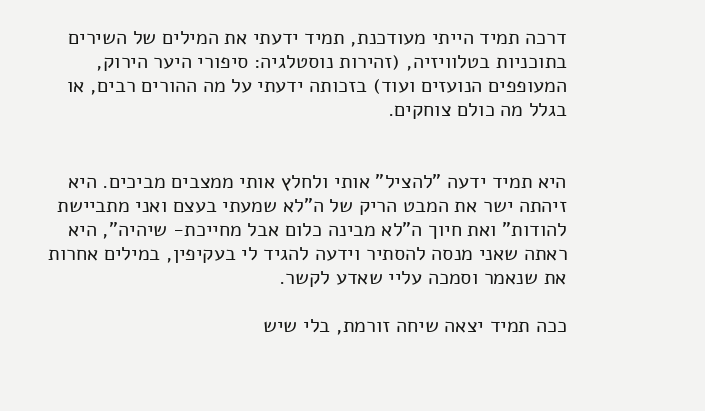דרכה תמיד הייתי מעודכנת, תמיד ידעתי את המילים של השירים בתוכניות בטלוויזיה, (זהירות נוסטלגיה: סיפורי היער הירוק, המעופפים הנועזים ועוד) בזכותה ידעתי על מה ההורים רבים, או בגלל מה כולם צוחקים.


היא תמיד ידעה "להציל" אותי ולחלץ אותי ממצבים מביכים. היא זיהתה ישר את המבט הריק של ה"לא שמעתי בעצם ואני מתביישת להודות" ואת חיוך ה"לא מבינה כלום אבל מחייכת- שיהיה", היא ראתה שאני מנסה להסתיר וידעה להגיד לי בעקיפין, במילים אחרות את שנאמר וסמכה עליי שאדע לקשר.

ככה תמיד יצאה שיחה זורמת, בלי שיש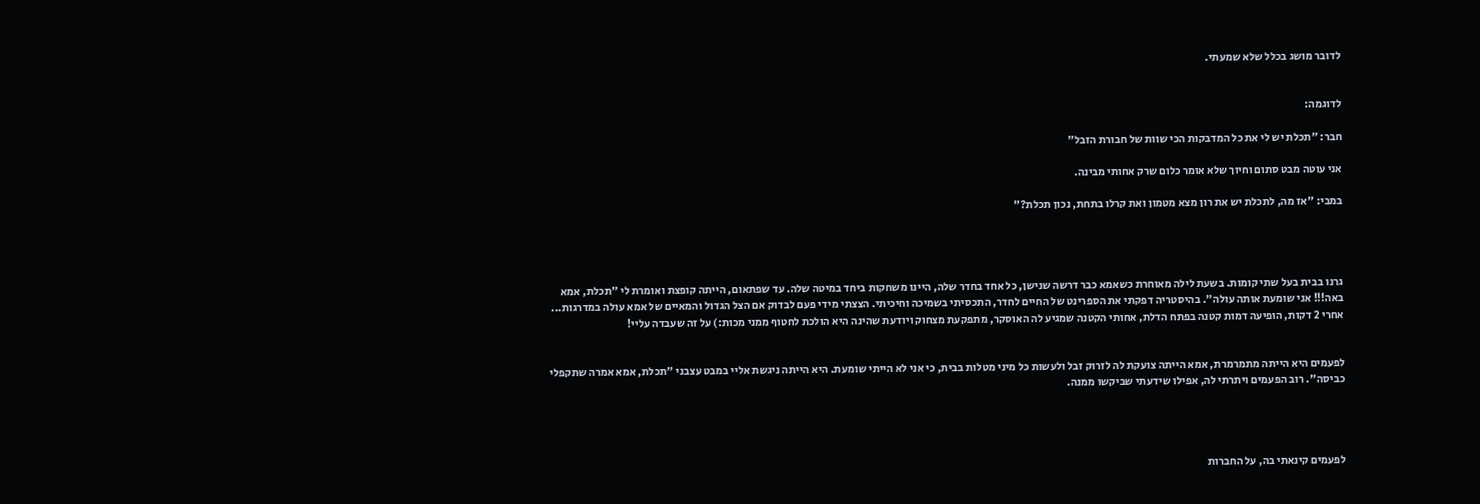לדובר מושג בכלל שלא שמעתי.


לדוגמה:

חבר: "תכלת יש לי את כל המדבקות הכי שוות של חבורת הזבל"

אני עוטה מבט סתום וחיוך שלא אומר כלום שרק אחותי מבינה.

במבי: "אז מה, לתכלת יש את רון מצא מטמון ואת קרלו בתחת, נכון תכלת?"




גרנו בבית בעל שתי קומות. בשעת לילה מאוחרת כשאמא כבר דרשה שנישן, כל אחד בחדר שלה, היינו משחקות ביחד במיטה שלה. עד שפתאום, הייתה קופצת ואומרת לי "תכלת, אמא באה!!! אני שומעת אותה עולה". בהיסטריה דפקתי את הספרינט של החיים לחדר, התכסיתי בשמיכה וחיכיתי. הצצתי מידי פעם לבדוק אם הצל הגדול והמאיים של אמא עולה במדרגות... אחרי 2 דקות, הופיעה דמות קטנה בפתח הדלת, אחותי הקטנה שמגיע לה האוסקר, מתפקעת מצחוק ויודעת שהינה היא הולכת לחטוף ממני מכות:) על זה שעבדה עליי!


לפעמים היא הייתה מתמרמרת, אמא הייתה צועקת לה לזרוק זבל ולעשות כל מיני מטלות בבית, כי אני לא הייתי שומעת. היא הייתה ניגשת אליי במבט עצבני "תכלת, אמא אמרה שתקפלי כביסה". רוב הפעמים ויתרתי לה, אפילו שידעתי שביקשו ממנה.




לפעמים קינאתי בה, על החברות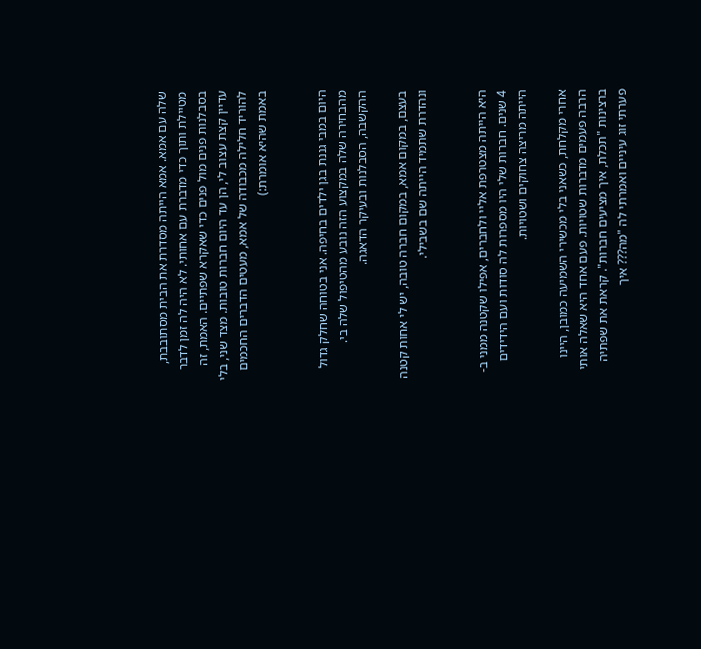שלה עם אמא. אמא הייתה מסדרת את הבית מסתובבת, מטיילת ותוך כדי מדברת עם אחותי. לא היה לה זמן לדבר בסבלנות פנים מול פנים כדי שאקרא שפתיים. האמת, זה עדיין קצת עצוב לי, הן עד היום חברות טובות. מצד שני, בלי להוריד חלילה מכבודה של אמא, מעטים הדברים החכמים באמת שהיא אומרת:)


היום במבי גננת בגן ילדים בחיפה. אני בטוחה שחלק גדול מהבחירה שלה במקצוע הזה נובע מהטיפול שלה בי. ההקשבה, הסבלנות ובעיקר הדאגה.

בעצם, במקום אמא, במקום חברה טובה, יש לי אחות קטנה ונהדרת שתמיד הייתה שם בשבילי.


היא הייתה מצטרפת אליי ולחברים, אפילו שקטנה ממני ב- 4 שנים. חברות שלי היו מספרות לה סודות ועם הידידים הייתה מריצה צחוקים ושטויות.

אחרי מקלחת, כשאני בלי מכשירי השמיעה כמובן, היינו הרבה פעמים מדברות שטויות. פעם אחד היא שאלה אותי ברצינות "תכלת, איך מציעים חברות". קראת את שפתיה פערתי זוג עיניים ואמרתי לה "מה??? איך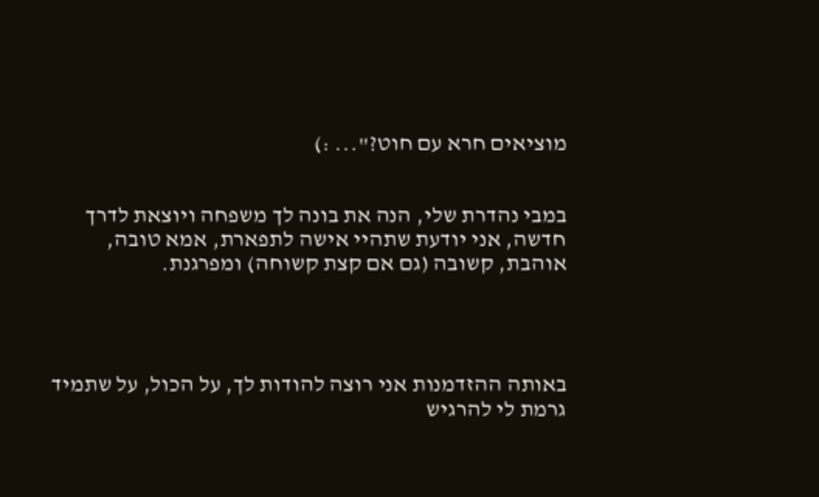מוציאים חרא עם חוט?"... :)


במבי נהדרת שלי, הנה את בונה לך משפחה ויוצאת לדרך חדשה, אני יודעת שתהיי אישה לתפארת, אמא טובה, אוהבת, קשובה (גם אם קצת קשוחה) ומפרגנת.




באותה ההזדמנות אני רוצה להודות לך, על הכול, על שתמיד גרמת לי להרגיש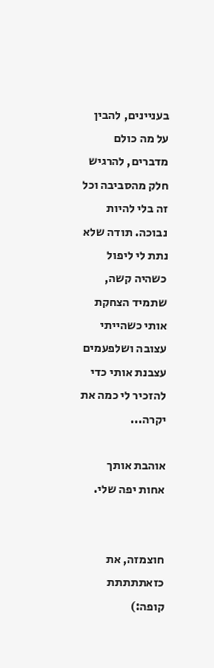בעניינים, להבין על מה כולם מדברים, להרגיש חלק מהסביבה וכל זה בלי להיות נבוכה. תודה שלא נתת לי ליפול כשהיה קשה, שתמיד הצחקת אותי כשהייתי עצובה ושלפעמים עצבנת אותי כדי להזכיר לי כמה את יקרה...

אוהבת אותך אחות יפה שלי.


חוצמזה, את כזאתתתתת קופה:)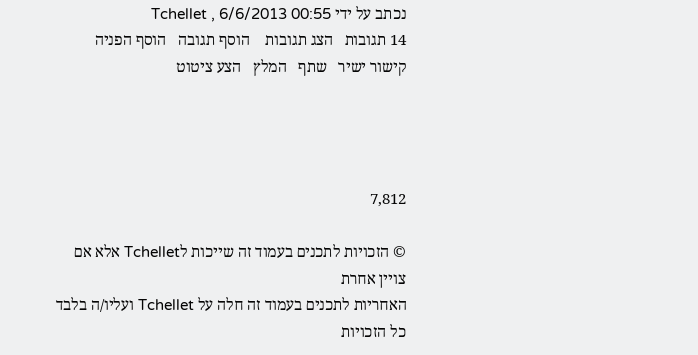נכתב על ידי Tchellet , 6/6/2013 00:55
14 תגובות   הצג תגובות    הוסף תגובה   הוסף הפניה   קישור ישיר   שתף   המלץ   הצע ציטוט




7,812

© הזכויות לתכנים בעמוד זה שייכות לTchellet אלא אם צויין אחרת
האחריות לתכנים בעמוד זה חלה על Tchellet ועליו/ה בלבד
כל הזכויות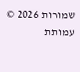שמורות 2026 © עמותת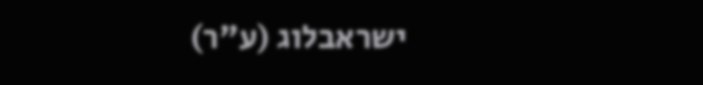ישראבלוג (ע"ר)